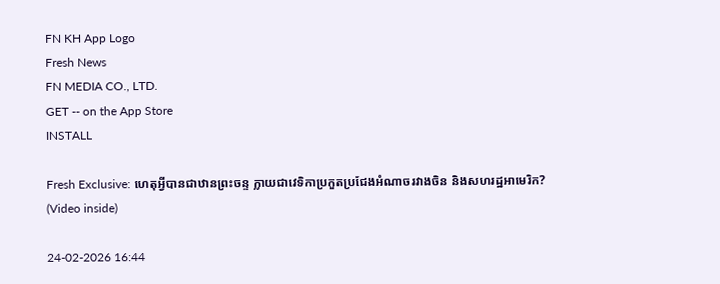FN KH App Logo
Fresh News
FN MEDIA CO., LTD.
GET -- on the App Store
INSTALL

Fresh Exclusive: ហេតុអ្វីបានជាឋានព្រះចន្ទ ក្លាយជាវេទិកាប្រកួតប្រជែងអំណាចរវាងចិន និងសហរដ្ឋអាមេរិក? (Video inside)

24-02-2026 16:44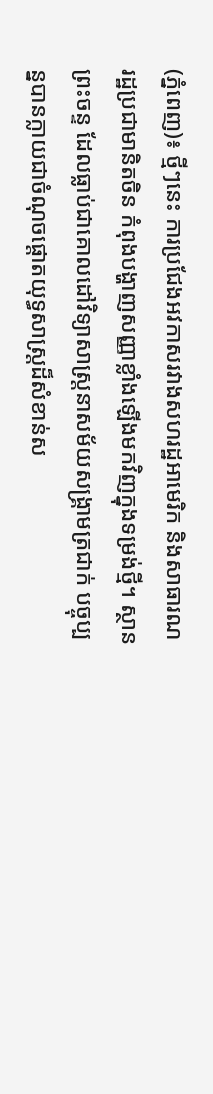(ភ្នំពេញ)៖ ថ្មីៗនេះ ការប្រជែងអវកាសរវាងសហរដ្ឋអាមេរិក និងសាធារណរដ្ឋប្រជាមានិតចិន កំពុងបង្ហាញសញ្ញាខ្លាំងឡើងមកវិញក្នុងទម្រង់ថ្មី។ ស្ថានព្រះចន្ទ ដែលធ្លាប់ជាគោលដៅវិទ្យាសាស្ត្រនាសម័យសង្គ្រាមត្រជាក់ បច្ចុប្បន្នបានក្លាយជាចំណុចផ្តោតយុទ្ធសាស្ត្រដ៏សំខាន់ស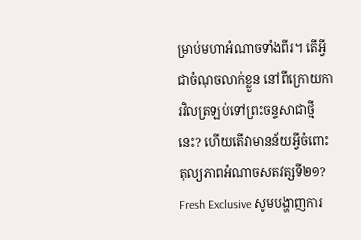ម្រាប់មហាអំណាចទាំងពីរ។ តើអ្វីជាចំណុចលាក់ខ្លួន នៅពីក្រោយការវិលត្រឡប់ទៅព្រះចន្ទសាជាថ្មីនេះ? ហើយតើវាមានន័យអ្វីចំពោះតុល្យភាពអំណាចសតវត្សទី២១?
Fresh Exclusive សូមបង្ហាញការ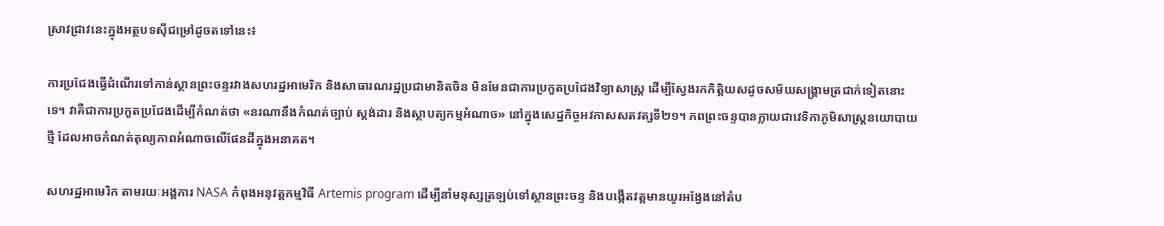ស្រាវជ្រាវនេះក្នុងអត្ថបទស៊ីជម្រៅដូចតទៅនេះ៖

ការប្រជែងធ្វើដំណើរទៅកាន់ស្ថានព្រះចន្ទរវាងសហរដ្ឋអាមេរិក និងសាធារណរដ្ឋប្រជាមានិតចិន មិនមែនជាការប្រកួតប្រជែងវិទ្យាសាស្ត្រ ដើម្បីស្វែងរកកិត្តិយសដូចសម័យសង្គ្រាមត្រជាក់ទៀតនោះទេ។ វាគឺជាការប្រកួតប្រជែងដើម្បីកំណត់ថា «នរណានឹងកំណត់ច្បាប់ ស្តង់ដារ និងស្ថាបត្យកម្មអំណាច» នៅក្នុងសេដ្ឋកិច្ចអវកាសសតវត្សទី២១។ ភពព្រះចន្ទបានក្លាយជាវេទិកាភូមិសាស្ត្រនយោបាយថ្មី ដែលអាចកំណត់តុល្យភាពអំណាចលើផែនដីក្នុងអនាគត។

សហរដ្ឋអាមេរិក តាមរយៈអង្គការ NASA កំពុងអនុវត្តកម្មវិធី Artemis program ដើម្បីនាំមនុស្សត្រឡប់ទៅស្ថានព្រះចន្ទ និងបង្កើតវត្តមានយូរអង្វែងនៅតំប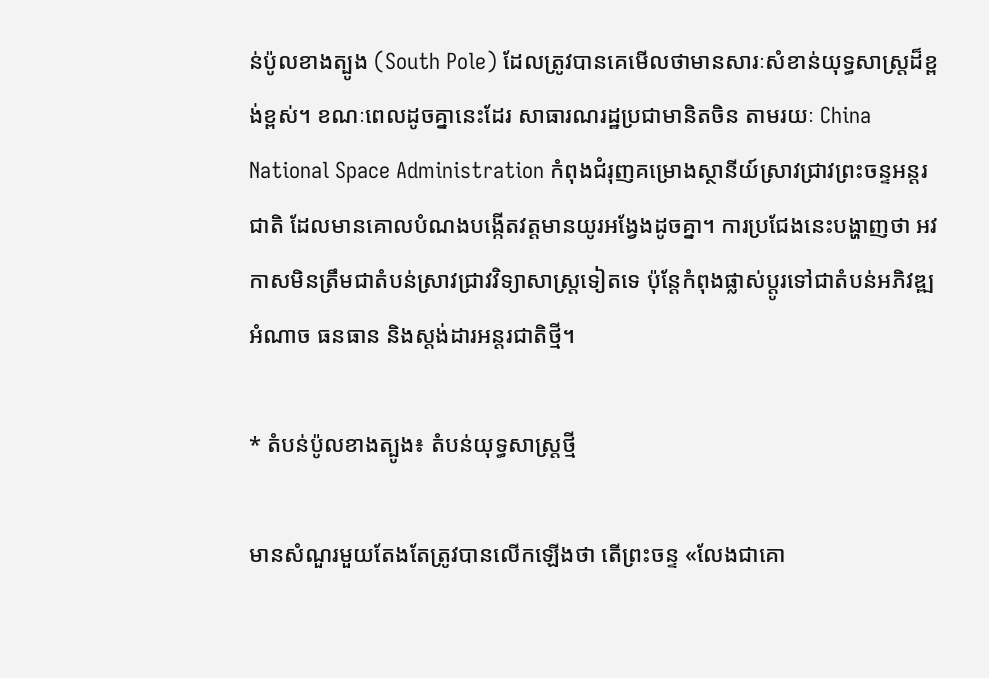ន់ប៉ូលខាងត្បូង (South Pole) ដែលត្រូវបានគេមើលថាមានសារៈសំខាន់យុទ្ធសាស្ត្រដ៏ខ្ពង់ខ្ពស់។ ខណៈពេលដូចគ្នានេះដែរ សាធារណរដ្ឋប្រជាមានិតចិន តាមរយៈ China National Space Administration កំពុងជំរុញគម្រោងស្ថានីយ៍ស្រាវជ្រាវព្រះចន្ទអន្តរជាតិ ដែលមានគោលបំណងបង្កើតវត្តមានយូរអង្វែងដូចគ្នា។ ការប្រជែងនេះបង្ហាញថា អវកាសមិនត្រឹមជាតំបន់ស្រាវជ្រាវវិទ្យាសាស្ត្រទៀតទេ ប៉ុន្តែកំពុងផ្លាស់ប្តូរទៅជាតំបន់អភិវឌ្ឍអំណាច ធនធាន និងស្តង់ដារអន្តរជាតិថ្មី។

* តំបន់ប៉ូលខាងត្បូង៖ តំបន់យុទ្ធសាស្ត្រថ្មី

មានសំណួរមួយតែងតែត្រូវបានលើកឡើងថា តើព្រះចន្ទ «លែងជាគោ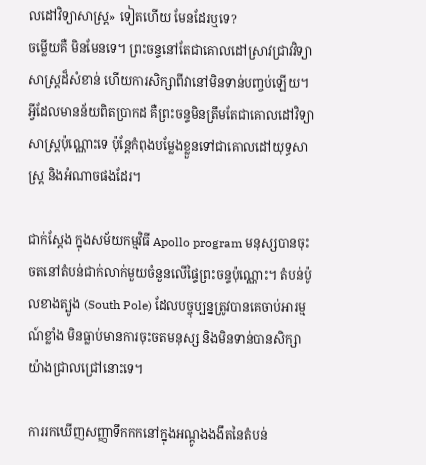លដៅវិទ្យាសាស្ត្រ» ទៀតហើយ មែនដែរឬទេ?
ចម្លើយគឺ មិនមែនទេ។ ព្រះចន្ទនៅតែជាគោលដៅស្រាវជ្រាវវិទ្យាសាស្ត្រដ៏សំខាន់ ហើយការសិក្សាពីវានៅមិនទាន់បញ្ចប់ឡើយ។ អ្វីដែលមានន័យពិតប្រាកដ គឺព្រះចន្ទមិនត្រឹមតែជាគោលដៅវិទ្យាសាស្ត្រប៉ុណ្ណោះទេ ប៉ុន្តែកំពុងបម្លែងខ្លួនទៅជាគោលដៅយុទ្ធសាស្ត្រ និងអំណាចផងដែរ។

ជាក់ស្តែង ក្នុងសម័យកម្មវិធី Apollo program មនុស្សបានចុះចតនៅតំបន់ជាក់លាក់មួយចំនួនលើផ្ទៃព្រះចន្ទប៉ុណ្ណោះ។ តំបន់ប៉ូលខាងត្បូង (South Pole) ដែលបច្ចុប្បន្នត្រូវបានគេចាប់អារម្មណ៍ខ្លាំង មិនធ្លាប់មានការចុះចតមនុស្ស និងមិនទាន់បានសិក្សាយ៉ាងជ្រាលជ្រៅនោះទេ។

ការរកឃើញសញ្ញាទឹកកកនៅក្នុងអណ្ដូងងងឹតនៃតំបន់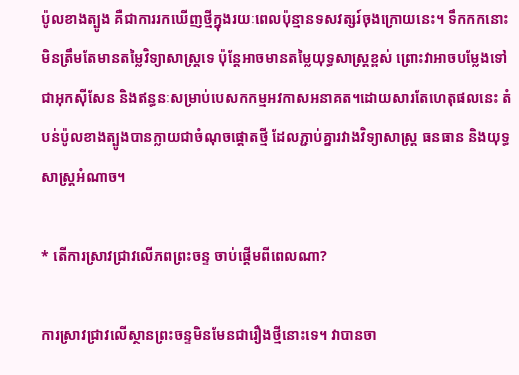ប៉ូលខាងត្បូង គឺជាការរកឃើញថ្មីក្នុងរយៈពេលប៉ុន្មានទសវត្សរ៍ចុងក្រោយនេះ។ ទឹកកកនោះ មិនត្រឹមតែមានតម្លៃវិទ្យាសាស្ត្រទេ ប៉ុន្តែអាចមានតម្លៃយុទ្ធសាស្ត្រខ្ពស់ ព្រោះវាអាចបម្លែងទៅជាអុកស៊ីសែន និងឥន្ធនៈសម្រាប់បេសកកម្មអវកាសអនាគត។ដោយសារតែហេតុផលនេះ តំបន់ប៉ូលខាងត្បូងបានក្លាយជាចំណុចផ្តោតថ្មី ដែលភ្ជាប់គ្នារវាងវិទ្យាសាស្ត្រ ធនធាន និងយុទ្ធសាស្ត្រអំណាច។

* តើការស្រាវជ្រាវលើភពព្រះចន្ទ ចាប់ផ្តើមពីពេលណា?

ការស្រាវជ្រាវលើស្ថានព្រះចន្ទមិនមែនជារឿងថ្មីនោះទេ។ វាបានចា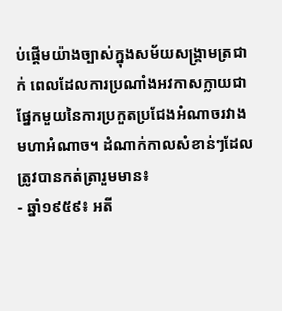ប់ផ្តើមយ៉ាងច្បាស់ក្នុងសម័យសង្គ្រាមត្រជាក់ ពេលដែលការប្រណាំងអវកាសក្លាយជាផ្នែកមួយនៃការប្រកួតប្រជែងអំណាចរវាងមហាអំណាច។ ដំណាក់កាលសំខាន់ៗដែលត្រូវបានកត់ត្រារួមមាន៖
- ឆ្នាំ១៩៥៩៖ អតី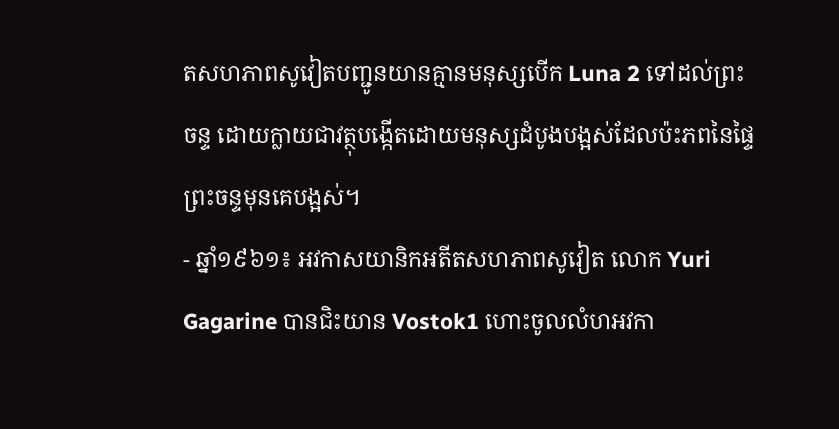តសហភាពសូវៀតបញ្ជូនយានគ្មានមនុស្សបើក Luna 2 ទៅដល់ព្រះចន្ទ ដោយក្លាយជាវត្ថុបង្កើតដោយមនុស្សដំបូងបង្អស់ដែលប៉ះភពនៃផ្ទៃព្រះចន្ទមុនគេបង្អស់។
- ឆ្នាំ១៩៦១៖ អវកាសយានិកអតីតសហភាពសូវៀត លោក Yuri Gagarine បានជិះយាន Vostok1 ហោះចូលលំហអវកា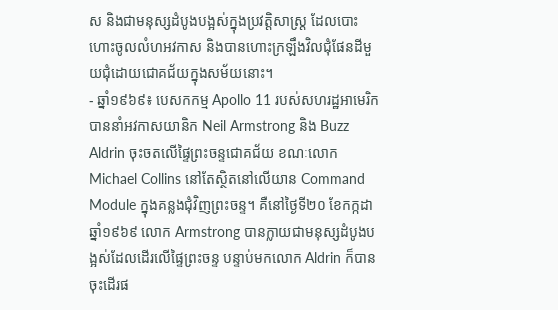ស និងជាមនុស្សដំបូងបង្អស់ក្នុងប្រវត្តិសាស្ត្រ ដែលបោះហោះចូលលំហអវកាស និងបានហោះក្រឡឹងវិលជុំផែនដីមួយជុំដោយជោគជ័យក្នុងសម័យនោះ។
- ឆ្នាំ១៩៦៩៖ បេសកកម្ម Apollo 11 របស់សហរដ្ឋអាមេរិក បាននាំអវកាសយានិក Neil Armstrong និង Buzz Aldrin ចុះចតលើផ្ទៃព្រះចន្ទជោគជ័យ ខណៈលោក Michael Collins នៅតែស្ថិតនៅលើយាន Command Module ក្នុងគន្លងជុំវិញព្រះចន្ទ។ គឺនៅថ្ងៃទី២០ ខែកក្កដា ឆ្នាំ១៩៦៩ លោក Armstrong បានក្លាយជាមនុស្សដំបូងបង្អស់ដែលដើរលើផ្ទៃព្រះចន្ទ បន្ទាប់មកលោក Aldrin ក៏បានចុះដើរផ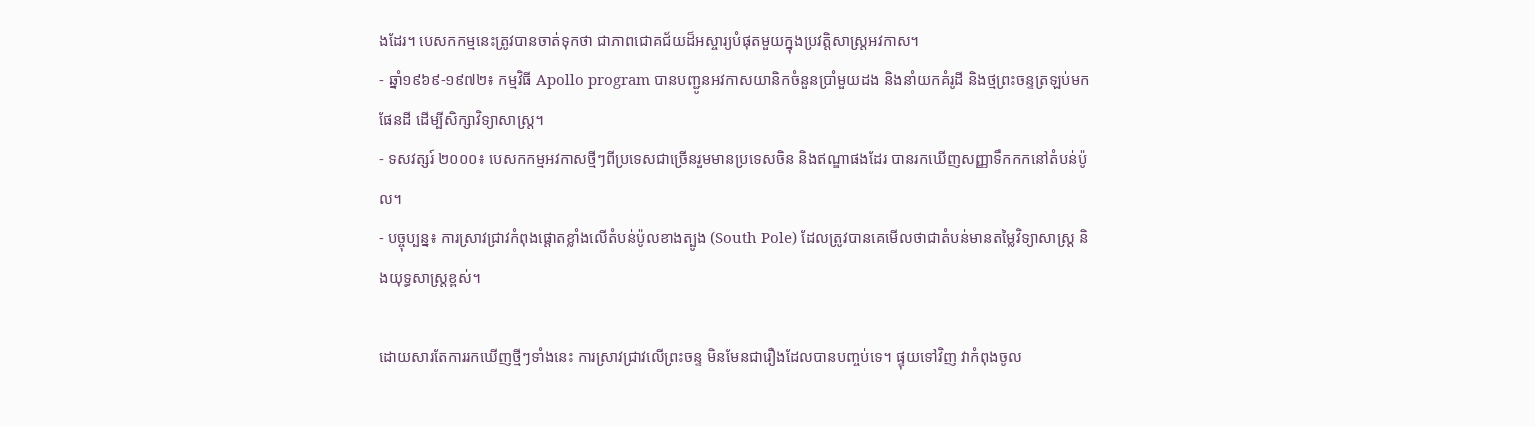ងដែរ។ បេសកកម្មនេះត្រូវបានចាត់ទុកថា ជាភាពជោគជ័យដ៏អស្ចារ្យបំផុតមួយក្នុងប្រវត្តិសាស្ត្រអវកាស។
- ឆ្នាំ១៩៦៩-១៩៧២៖ កម្មវិធី Apollo program បានបញ្ជូនអវកាសយានិកចំនួនប្រាំមួយដង និងនាំយកគំរូដី និងថ្មព្រះចន្ទត្រឡប់មកផែនដី ដើម្បីសិក្សាវិទ្យាសាស្ត្រ។
- ទសវត្សរ៍ ២០០០៖ បេសកកម្មអវកាសថ្មីៗពីប្រទេសជាច្រើនរួមមានប្រទេសចិន និងឥណ្ឌាផងដែរ បានរកឃើញសញ្ញាទឹកកកនៅតំបន់ប៉ូល។
- បច្ចុប្បន្ន៖ ការស្រាវជ្រាវកំពុងផ្តោតខ្លាំងលើតំបន់ប៉ូលខាងត្បូង (South Pole) ដែលត្រូវបានគេមើលថាជាតំបន់មានតម្លៃវិទ្យាសាស្ត្រ និងយុទ្ធសាស្ត្រខ្ពស់។

ដោយសារតែការរកឃើញថ្មីៗទាំងនេះ ការស្រាវជ្រាវលើព្រះចន្ទ មិនមែនជារឿងដែលបានបញ្ចប់ទេ។ ផ្ទុយទៅវិញ វាកំពុងចូល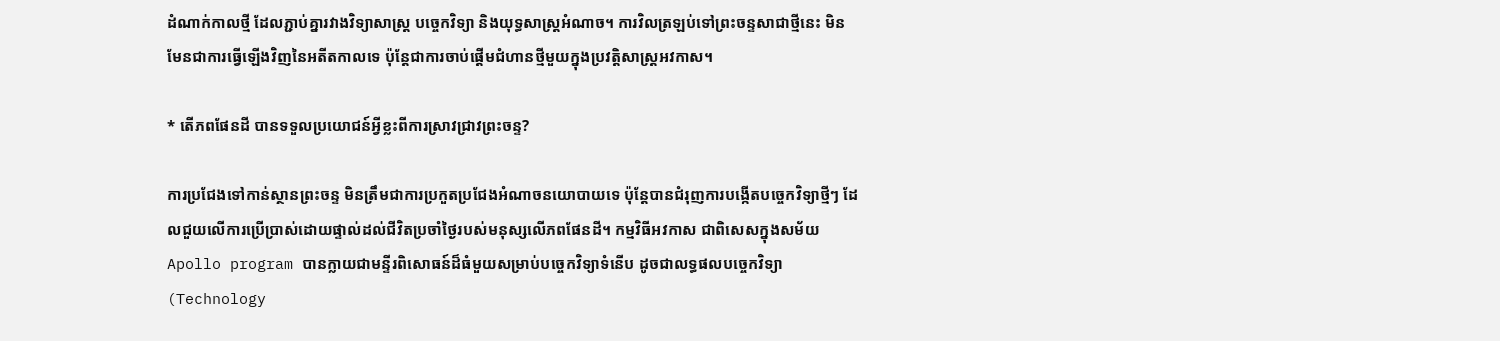ដំណាក់កាលថ្មី ដែលភ្ជាប់គ្នារវាងវិទ្យាសាស្ត្រ បច្ចេកវិទ្យា និងយុទ្ធសាស្ត្រអំណាច។ ការវិលត្រឡប់ទៅព្រះចន្ទសាជាថ្មីនេះ មិនមែនជាការធ្វើឡើងវិញនៃអតីតកាលទេ ប៉ុន្តែជាការចាប់ផ្តើមជំហានថ្មីមួយក្នុងប្រវត្តិសាស្ត្រអវកាស។

* តើភពផែនដី បានទទួលប្រយោជន៍អ្វីខ្លះពីការស្រាវជ្រាវព្រះចន្ទ?

ការប្រជែងទៅកាន់ស្ថានព្រះចន្ទ មិនត្រឹមជាការប្រកួតប្រជែងអំណាចនយោបាយទេ ប៉ុន្តែបានជំរុញការបង្កើតបច្ចេកវិទ្យាថ្មីៗ ដែលជួយលើការប្រើប្រាស់ដោយផ្ទាល់ដល់ជីវិតប្រចាំថ្ងៃរបស់មនុស្សលើភពផែនដី។ កម្មវិធីអវកាស ជាពិសេសក្នុងសម័យ Apollo program បានក្លាយជាមន្ទីរពិសោធន៍ដ៏ធំមួយសម្រាប់បច្ចេកវិទ្យាទំនើប ដូចជាលទ្ធផលបច្ចេកវិទ្យា (Technology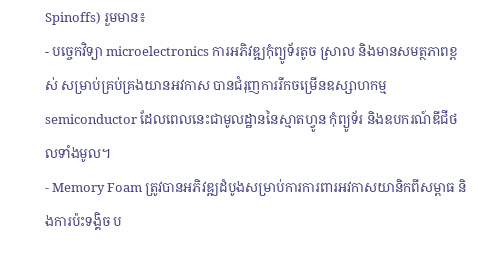Spinoffs) រួមមាន៖
- បច្ចេកវិទ្យា microelectronics ការអភិវឌ្ឍកុំព្យូទ័រតូច ស្រាល និងមានសមត្ថភាពខ្ពស់ សម្រាប់គ្រប់គ្រងយានអវកាស បានជំរុញការរីកចម្រើនឧស្សាហកម្ម semiconductor ដែលពេលនេះជាមូលដ្ឋាននៃស្មាតហ្វូន កុំព្យូទ័រ និងឧបករណ៍ឌីជីថលទាំងមូល។
- Memory Foam ត្រូវបានអភិវឌ្ឍដំបូងសម្រាប់ការការពារអវកាសយានិកពីសម្ពាធ និងការប៉ះទង្គិច ប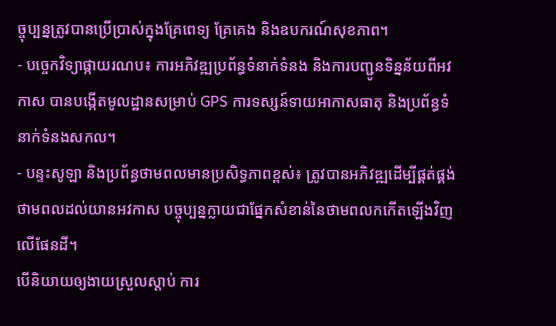ច្ចុប្បន្នត្រូវបានប្រើប្រាស់ក្នុងគ្រែពេទ្យ គ្រែគេង និងឧបករណ៍សុខភាព។
- បច្ចេកវិទ្យាផ្កាយរណប៖ ការអភិវឌ្ឍប្រព័ន្ធទំនាក់ទំនង និងការបញ្ជូនទិន្នន័យពីអវកាស បានបង្កើតមូលដ្ឋានសម្រាប់ GPS ការទស្សន៍ទាយអាកាសធាតុ និងប្រព័ន្ធទំនាក់ទំនងសកល។
- បន្ទះសូឡា និងប្រព័ន្ធថាមពលមានប្រសិទ្ធភាពខ្ពស់៖ ត្រូវបានអភិវឌ្ឍដើម្បីផ្គត់ផ្គង់ថាមពលដល់យានអវកាស បច្ចុប្បន្នក្លាយជាផ្នែកសំខាន់នៃថាមពលកកើតឡើងវិញលើផែនដី។
បើនិយាយឲ្យងាយស្រួលស្តាប់ ការ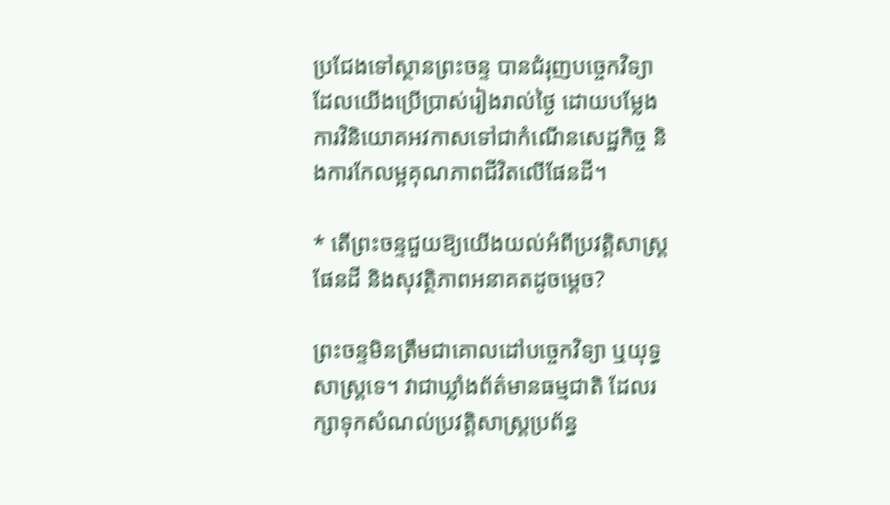ប្រជែងទៅស្ថានព្រះចន្ទ បានជំរុញបច្ចេកវិទ្យាដែលយើងប្រើប្រាស់រៀងរាល់ថ្ងៃ ដោយបម្លែងការវិនិយោគអវកាសទៅជាកំណើនសេដ្ឋកិច្ច និងការកែលម្អគុណភាពជីវិតលើផែនដី។

* តើព្រះចន្ទជួយឱ្យយើងយល់អំពីប្រវត្តិសាស្ត្រផែនដី និងសុវត្ថិភាពអនាគតដូចម្តេច?

ព្រះចន្ទមិនត្រឹមជាគោលដៅបច្ចេកវិទ្យា ឬយុទ្ធសាស្ត្រទេ។ វាជាឃ្លាំងព័ត៌មានធម្មជាតិ ដែលរក្សាទុកសំណល់ប្រវត្តិសាស្ត្រប្រព័ន្ធ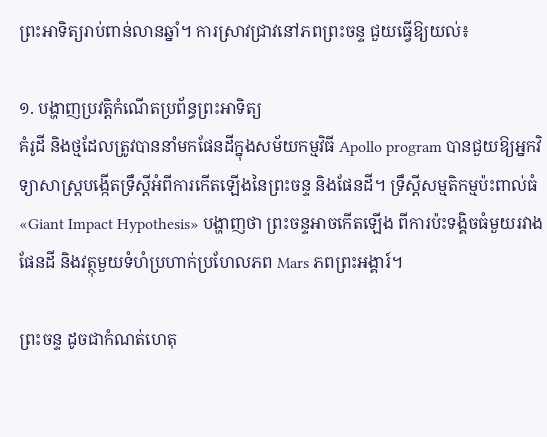ព្រះអាទិត្យរាប់ពាន់លានឆ្នាំ។ ការស្រាវជ្រាវនៅភពព្រះចន្ទ ជួយធ្វើឱ្យយល់៖

១. បង្ហាញប្រវត្តិកំណើតប្រព័ន្ធព្រះអាទិត្យ
គំរូដី និងថ្មដែលត្រូវបាននាំមកផែនដីក្នុងសម័យកម្មវិធី Apollo program បានជួយឱ្យអ្នកវិទ្យាសាស្ត្របង្កើតទ្រឹស្តីអំពីការកើតឡើងនៃព្រះចន្ទ និងផែនដី។ ទ្រឹស្តីសម្មតិកម្មប៉ះពាល់ធំ «Giant Impact Hypothesis» បង្ហាញថា ព្រះចន្ទអាចកើតឡើង ពីការប៉ះទង្គិចធំមួយរវាងផែនដី និងវត្ថុមួយទំហំប្រហាក់ប្រហែលភព Mars ភពព្រះអង្គារ៍។

ព្រះចន្ទ ដូចជាកំណត់ហេតុ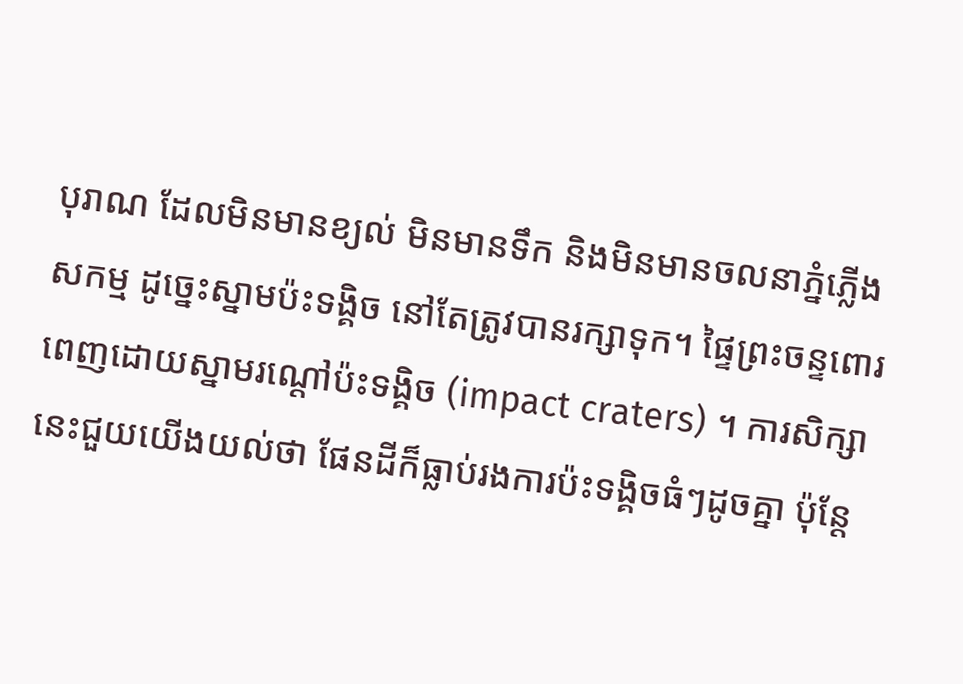បុរាណ ដែលមិនមានខ្យល់ មិនមានទឹក និងមិនមានចលនាភ្នំភ្លើងសកម្ម ដូច្នេះស្នាមប៉ះទង្គិច នៅតែត្រូវបានរក្សាទុក។ ផ្ទៃព្រះចន្ទពោរពេញដោយស្នាមរណ្តៅប៉ះទង្គិច (impact craters) ។ ការសិក្សានេះជួយយើងយល់ថា ផែនដីក៏ធ្លាប់រងការប៉ះទង្គិចធំៗដូចគ្នា ប៉ុន្តែ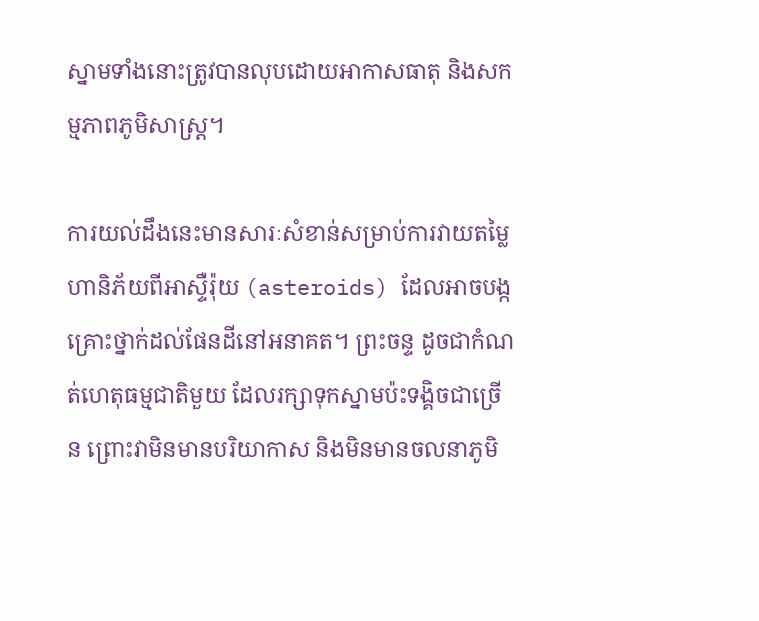ស្នាមទាំងនោះត្រូវបានលុបដោយអាកាសធាតុ និងសកម្មភាពភូមិសាស្ត្រ។

ការយល់ដឹងនេះមានសារៈសំខាន់សម្រាប់ការវាយតម្លៃហានិភ័យពីអាស្ទឺរ៉ុយ (asteroids) ដែលអាចបង្កគ្រោះថ្នាក់ដល់ផែនដីនៅអនាគត។ ព្រះចន្ទ ដូចជាកំណត់ហេតុធម្មជាតិមួយ ដែលរក្សាទុកស្នាមប៉ះទង្គិចជាច្រើន ព្រោះវាមិនមានបរិយាកាស និងមិនមានចលនាភូមិ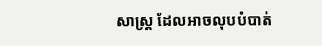សាស្ត្រ ដែលអាចលុបបំបាត់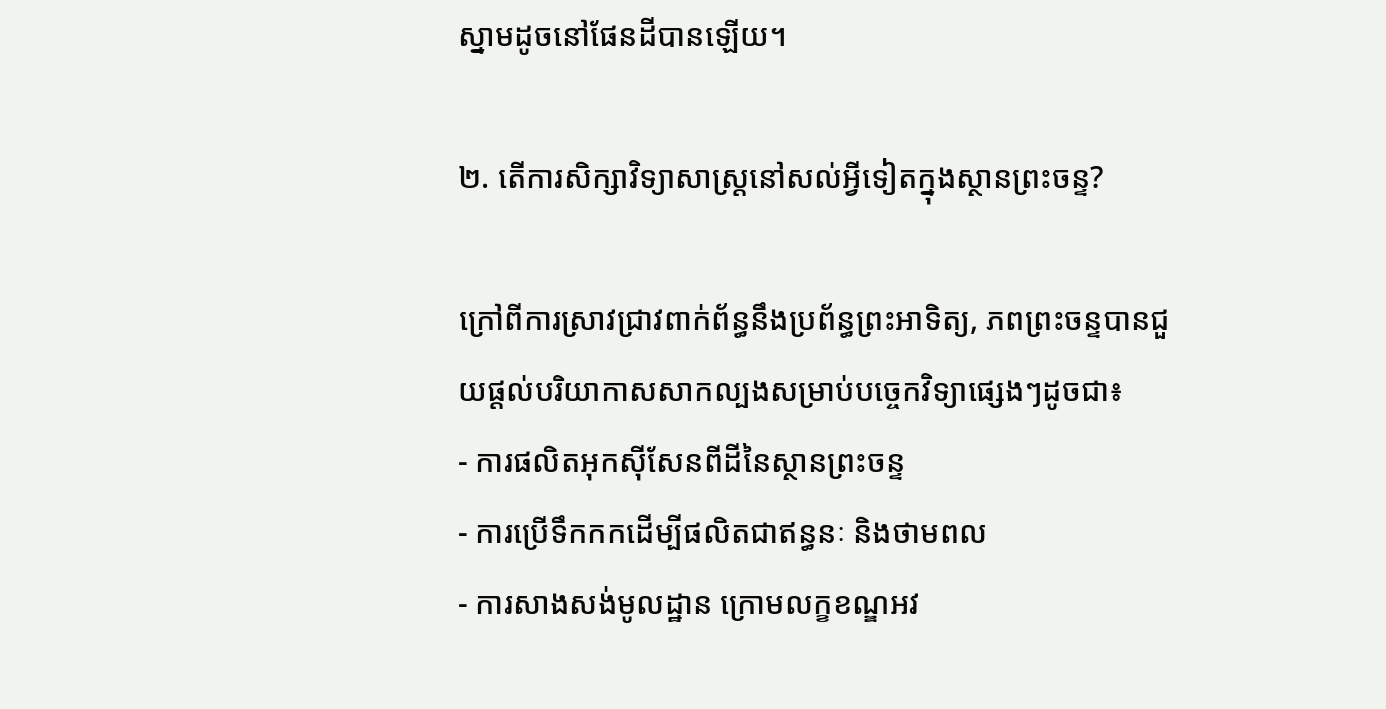ស្នាមដូចនៅផែនដីបានឡើយ។

២. តើការសិក្សាវិទ្យាសាស្ត្រនៅសល់អ្វីទៀតក្នុងស្ថានព្រះចន្ទ?

ក្រៅពីការស្រាវជ្រាវពាក់ព័ន្ធនឹងប្រព័ន្ធព្រះអាទិត្យ, ភពព្រះចន្ទបានជួយផ្តល់បរិយាកាសសាកល្បងសម្រាប់បច្ចេកវិទ្យាផ្សេងៗដូចជា៖
- ការផលិតអុកស៊ីសែនពីដីនៃស្ថានព្រះចន្ទ
- ការប្រើទឹកកកដើម្បីផលិតជាឥន្ធនៈ និងថាមពល
- ការសាងសង់មូលដ្ឋាន ក្រោមលក្ខខណ្ឌអវ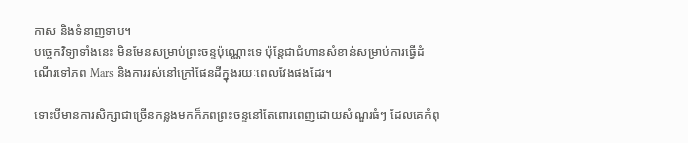កាស និងទំនាញទាប។
បច្ចេកវិទ្យាទាំងនេះ មិនមែនសម្រាប់ព្រះចន្ទប៉ុណ្ណោះទេ ប៉ុន្តែជាជំហានសំខាន់សម្រាប់ការធ្វើដំណើរទៅភព Mars និងការរស់នៅក្រៅផែនដីក្នុងរយៈពេលវែងផងដែរ។

ទោះបីមានការសិក្សាជាច្រើនកន្លងមកក៏ភពព្រះចន្ទនៅតែពោរពេញដោយសំណួរធំៗ ដែលគេកំពុ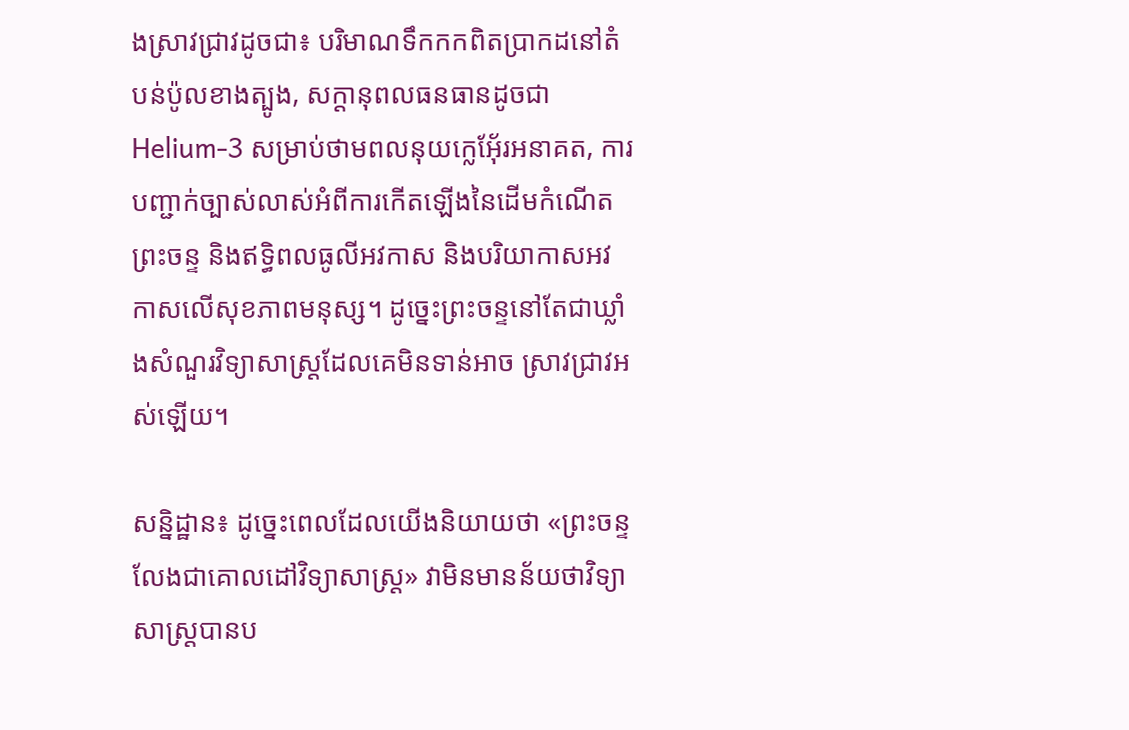ងស្រាវជ្រាវដូចជា៖ បរិមាណទឹកកកពិតប្រាកដនៅតំបន់ប៉ូលខាងត្បូង, សក្តានុពលធនធានដូចជា Helium-3 សម្រាប់ថាមពលនុយក្លេអ៊ែ័រអនាគត, ការបញ្ជាក់ច្បាស់លាស់អំពីការកើតឡើងនៃដើមកំណើតព្រះចន្ទ និងឥទ្ធិពលធូលីអវកាស និងបរិយាកាសអវកាសលើសុខភាពមនុស្ស។ ដូច្នេះព្រះចន្ទនៅតែជាឃ្លាំងសំណួរវិទ្យាសាស្ត្រដែលគេមិនទាន់អាច ស្រាវជ្រាវអស់ឡើយ។

សន្និដ្ឋាន៖ ដូច្នេះពេលដែលយើងនិយាយថា «ព្រះចន្ទលែងជាគោលដៅវិទ្យាសាស្ត្រ» វាមិនមានន័យថាវិទ្យាសាស្ត្របានប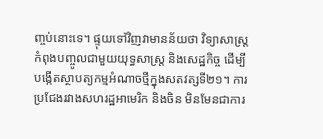ញ្ចប់នោះទេ។ ផ្ទុយទៅវិញវាមានន័យថា វិទ្យាសាស្ត្រ កំពុងបញ្ចូលជាមួយយុទ្ធសាស្ត្រ និងសេដ្ឋកិច្ច ដើម្បីបង្កើតស្ថាបត្យកម្មអំណាចថ្មីក្នុងសតវត្សទី២១។ ការប្រជែងរវាងសហរដ្ឋអាមេរិក និងចិន មិនមែនជាការ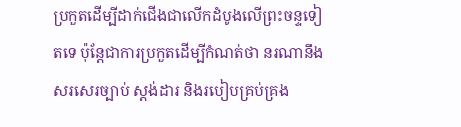ប្រកួតដើម្បីដាក់ជើងជាលើកដំបូងលើព្រះចន្ទទៀតទេ ប៉ុន្តែជាការប្រកួតដើម្បីកំណត់ថា នរណានឹងសរសេរច្បាប់ ស្តង់ដារ និងរបៀបគ្រប់គ្រង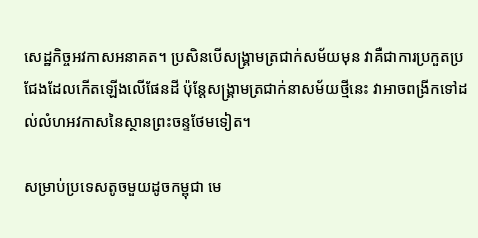សេដ្ឋកិច្ចអវកាសអនាគត។ ប្រសិនបើសង្គ្រាមត្រជាក់សម័យមុន វាគឺជាការប្រកួតប្រជែងដែលកើតឡើងលើផែនដី ប៉ុន្តែសង្គ្រាមត្រជាក់នាសម័យថ្មីនេះ វាអាចពង្រីកទៅដល់លំហអវកាសនៃស្ថានព្រះចន្ទថែមទៀត។

សម្រាប់ប្រទេសតូចមួយដូចកម្ពុជា មេ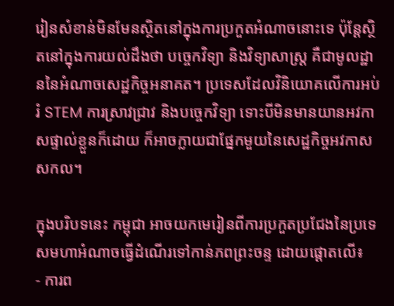រៀនសំខាន់មិនមែនស្ថិតនៅក្នុងការប្រកួតអំណាចនោះទេ ប៉ុន្តែស្ថិតនៅក្នុងការយល់ដឹងថា បច្ចេកវិទ្យា និងវិទ្យាសាស្ត្រ គឺជាមូលដ្ឋាននៃអំណាចសេដ្ឋកិច្ចអនាគត។ ប្រទេសដែលវិនិយោគលើការអប់រំ STEM ការស្រាវជ្រាវ និងបច្ចេកវិទ្យា ទោះបីមិនមានយានអវកាសផ្ទាល់ខ្លួនក៏ដោយ ក៏អាចក្លាយជាផ្នែកមួយនៃសេដ្ឋកិច្ចអវកាសសកល។

ក្នុងបរិបទនេះ កម្ពុជា អាចយកមេរៀនពីការប្រកួតប្រជែងនៃប្រទេសមហាអំណាចធ្វើដំណើរទៅកាន់ភពព្រះចន្ទ ដោយផ្តោតលើ៖
- ការព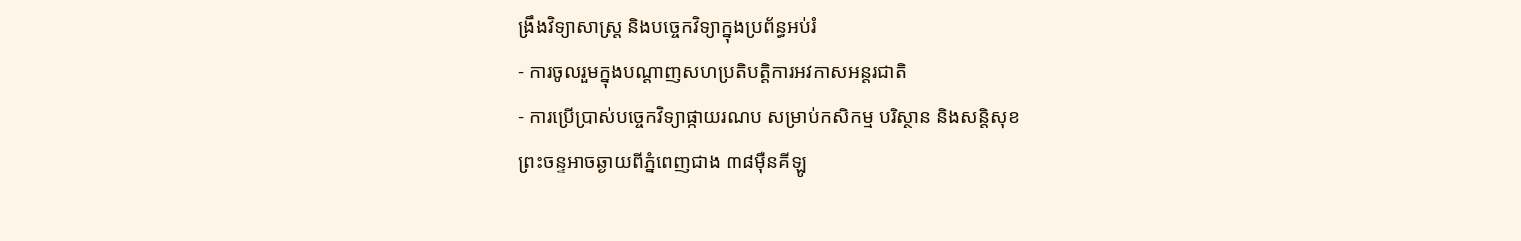ង្រឹងវិទ្យាសាស្ត្រ និងបច្ចេកវិទ្យាក្នុងប្រព័ន្ធអប់រំ
- ការចូលរួមក្នុងបណ្តាញសហប្រតិបត្តិការអវកាសអន្តរជាតិ
- ការប្រើប្រាស់បច្ចេកវិទ្យាផ្កាយរណប សម្រាប់កសិកម្ម បរិស្ថាន និងសន្តិសុខ
ព្រះចន្ទអាចឆ្ងាយពីភ្នំពេញជាង ៣៨ម៉ឺនគីឡូ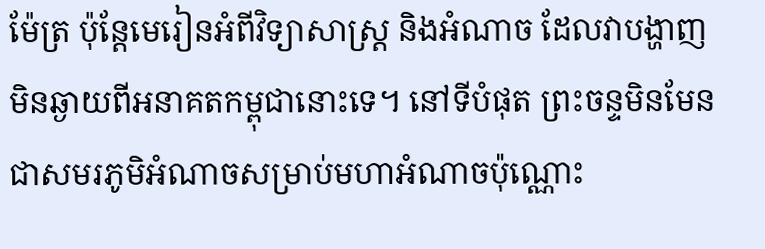ម៉ែត្រ ប៉ុន្តែមេរៀនអំពីវិទ្យាសាស្ត្រ និងអំណាច ដែលវាបង្ហាញ មិនឆ្ងាយពីអនាគតកម្ពុជានោះទេ។ នៅទីបំផុត ព្រះចន្ទមិនមែនជាសមរភូមិអំណាចសម្រាប់មហាអំណាចប៉ុណ្ណោះ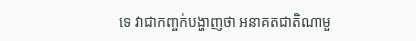ទេ វាជាកញ្ចក់បង្ហាញថា អនាគតជាតិណាមួ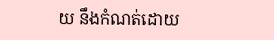យ នឹងកំណត់ដោយ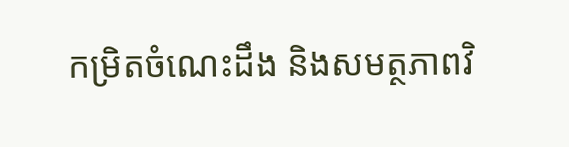កម្រិតចំណេះដឹង និងសមត្ថភាពវិ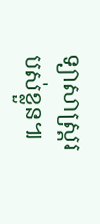ទ្យាសាស្ត្ររបស់ខ្លួន៕